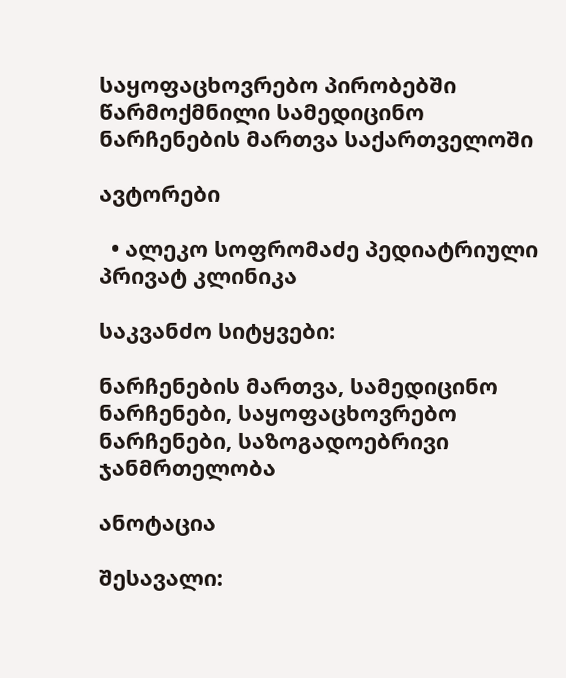საყოფაცხოვრებო პირობებში წარმოქმნილი სამედიცინო ნარჩენების მართვა საქართველოში

ავტორები

  • ალეკო სოფრომაძე პედიატრიული პრივატ კლინიკა

საკვანძო სიტყვები:

ნარჩენების მართვა, სამედიცინო ნარჩენები, საყოფაცხოვრებო ნარჩენები, საზოგადოებრივი ჯანმრთელობა

ანოტაცია

შესავალი: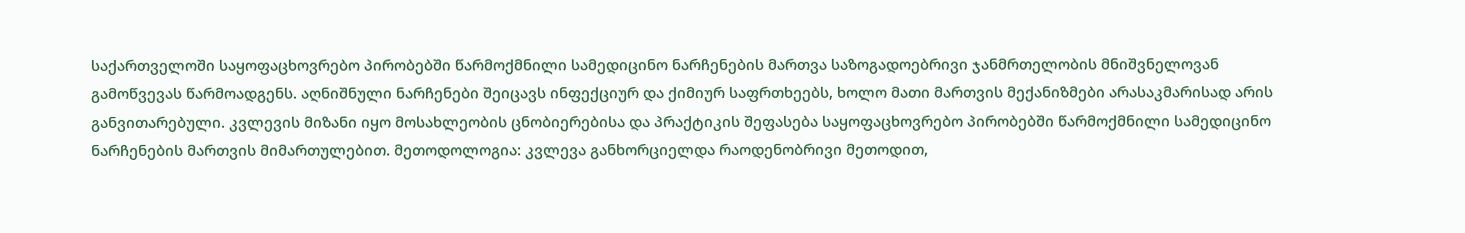საქართველოში საყოფაცხოვრებო პირობებში წარმოქმნილი სამედიცინო ნარჩენების მართვა საზოგადოებრივი ჯანმრთელობის მნიშვნელოვან გამოწვევას წარმოადგენს. აღნიშნული ნარჩენები შეიცავს ინფექციურ და ქიმიურ საფრთხეებს, ხოლო მათი მართვის მექანიზმები არასაკმარისად არის განვითარებული. კვლევის მიზანი იყო მოსახლეობის ცნობიერებისა და პრაქტიკის შეფასება საყოფაცხოვრებო პირობებში წარმოქმნილი სამედიცინო ნარჩენების მართვის მიმართულებით. მეთოდოლოგია: კვლევა განხორციელდა რაოდენობრივი მეთოდით,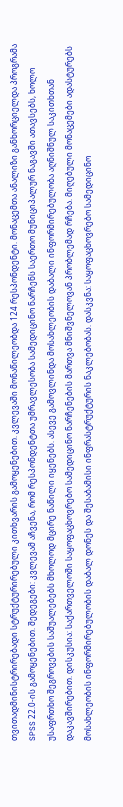თვითადმინისტრირებადი სტრუქტურირებული კითხვარის გამოყენებით. კვლევაში მონაწილეობდა 124 რესპონდენტი. მონაცემთა ანალიზი განხორციელდა პროგრამა SPSS 22.0-ის გამოყენებით. შედეგები: კვლევამ აჩვენა, რომ რესპონდენტთა უმრავლესობა სამედიცინო ნარჩენს საერთო მუნიციპალურ ნაგავში ათავსებს, ხოლო უსაფრთხო შეგროვების საშუალებებს მხოლოდ მცირე ნაწილი იყენებს. ასევე გამოვლინდა მოსახლეობის დაბალი ინფორმირებულობა აღნიშნულ საკითხთან დაკავშირებით. დისკუსია: საქართველოში საყოფაცხოვრებო სამედიცინო ნარჩენების მართვა მნიშვნელოვან პრობლემად რჩება. მიღებული მონაცემები ადასტურებს მოსახლეობის ინფორმირებულობის დაბალ დონეს და შესაბამისი ინფრასტრუქტურის ნაკლებობას. დასკვნა: საყოფაცხოვრებო სამედიცინო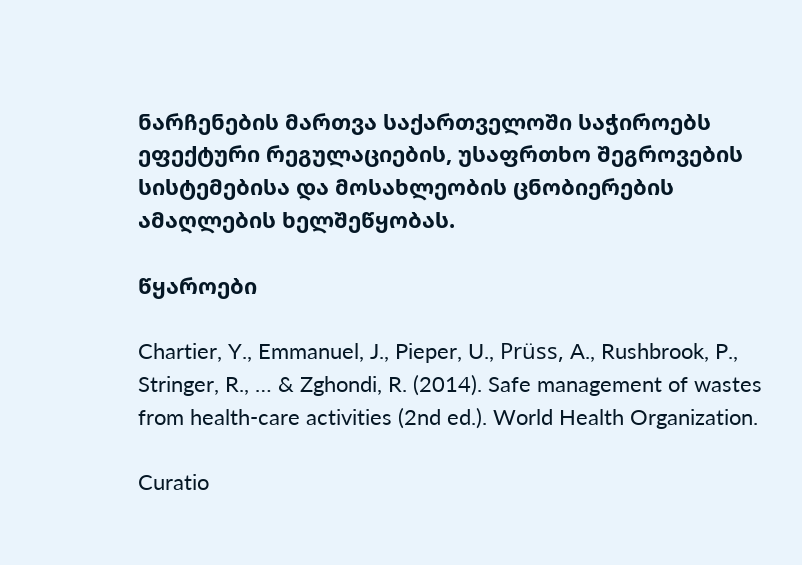ნარჩენების მართვა საქართველოში საჭიროებს ეფექტური რეგულაციების, უსაფრთხო შეგროვების სისტემებისა და მოსახლეობის ცნობიერების ამაღლების ხელშეწყობას.

წყაროები

Chartier, Y., Emmanuel, J., Pieper, U., Prüss, A., Rushbrook, P., Stringer, R., … & Zghondi, R. (2014). Safe management of wastes from health-care activities (2nd ed.). World Health Organization.

Curatio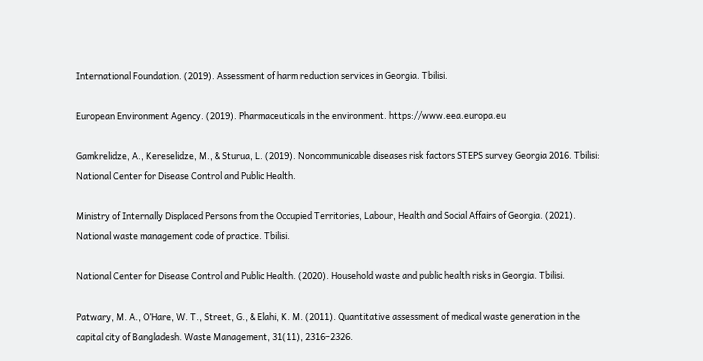International Foundation. (2019). Assessment of harm reduction services in Georgia. Tbilisi.

European Environment Agency. (2019). Pharmaceuticals in the environment. https://www.eea.europa.eu

Gamkrelidze, A., Kereselidze, M., & Sturua, L. (2019). Noncommunicable diseases risk factors STEPS survey Georgia 2016. Tbilisi: National Center for Disease Control and Public Health.

Ministry of Internally Displaced Persons from the Occupied Territories, Labour, Health and Social Affairs of Georgia. (2021). National waste management code of practice. Tbilisi.

National Center for Disease Control and Public Health. (2020). Household waste and public health risks in Georgia. Tbilisi.

Patwary, M. A., O’Hare, W. T., Street, G., & Elahi, K. M. (2011). Quantitative assessment of medical waste generation in the capital city of Bangladesh. Waste Management, 31(11), 2316–2326.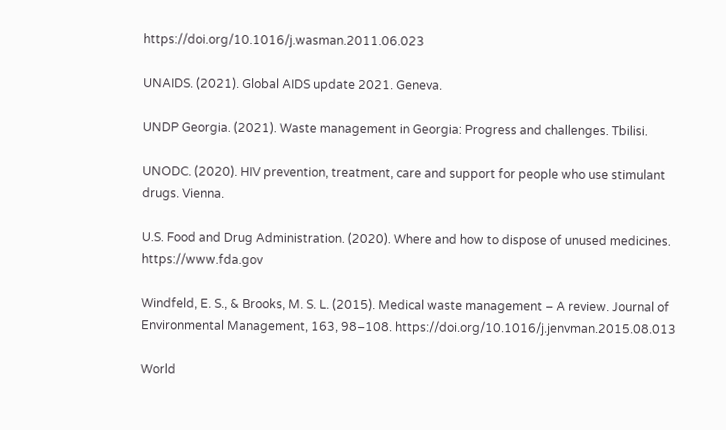https://doi.org/10.1016/j.wasman.2011.06.023

UNAIDS. (2021). Global AIDS update 2021. Geneva.

UNDP Georgia. (2021). Waste management in Georgia: Progress and challenges. Tbilisi.

UNODC. (2020). HIV prevention, treatment, care and support for people who use stimulant drugs. Vienna.

U.S. Food and Drug Administration. (2020). Where and how to dispose of unused medicines. https://www.fda.gov

Windfeld, E. S., & Brooks, M. S. L. (2015). Medical waste management – A review. Journal of Environmental Management, 163, 98–108. https://doi.org/10.1016/j.jenvman.2015.08.013

World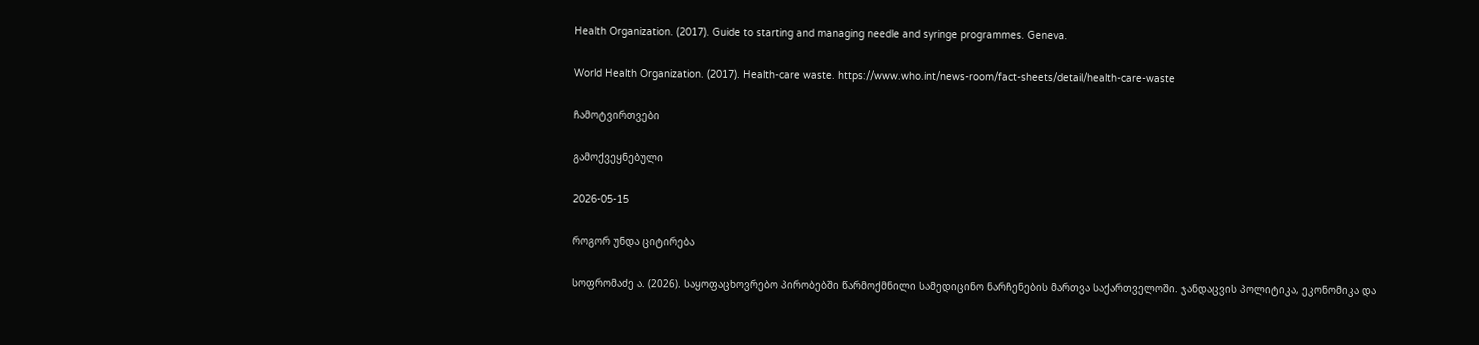Health Organization. (2017). Guide to starting and managing needle and syringe programmes. Geneva.

World Health Organization. (2017). Health-care waste. https://www.who.int/news-room/fact-sheets/detail/health-care-waste

ჩამოტვირთვები

გამოქვეყნებული

2026-05-15

როგორ უნდა ციტირება

სოფრომაძე ა. (2026). საყოფაცხოვრებო პირობებში წარმოქმნილი სამედიცინო ნარჩენების მართვა საქართველოში. ჯანდაცვის პოლიტიკა, ეკონომიკა და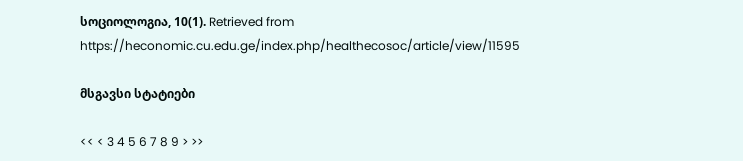სოციოლოგია, 10(1). Retrieved from https://heconomic.cu.edu.ge/index.php/healthecosoc/article/view/11595

მსგავსი სტატიები

<< < 3 4 5 6 7 8 9 > >>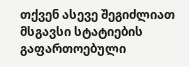თქვენ ასევე შეგიძლიათ მსგავსი სტატიების გაფართოებული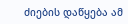ძიების დაწყება ამ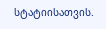სტატიისათვის.